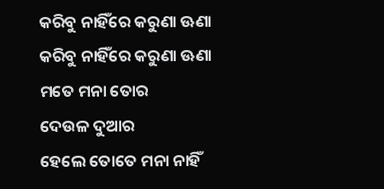କରିବୁ ନାହିଁରେ କରୁଣା ଊଣା
କରିବୁ ନାହିଁରେ କରୁଣା ଊଣା
ମତେ ମନା ତୋର
ଦେଉଳ ଦୁଆର
ହେଲେ ତୋତେ ମନା ନାହିଁ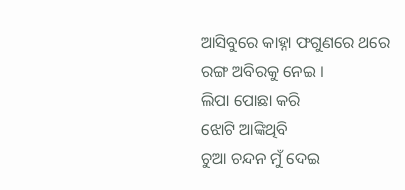ଆସିବୁରେ କାହ୍ନା ଫଗୁଣରେ ଥରେ
ରଙ୍ଗ ଅବିରକୁ ନେଇ ।
ଲିପା ପୋଛା କରି
ଝୋଟି ଆଙ୍କିଥିବି
ଚୁଆ ଚନ୍ଦନ ମୁଁ ଦେଇ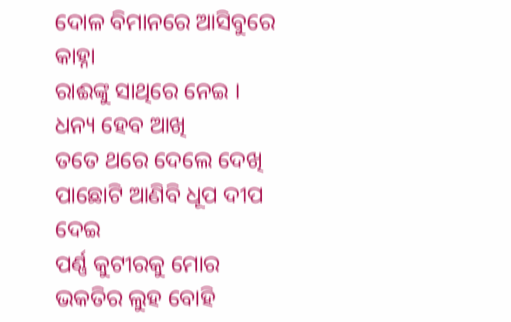ଦୋଳ ବିମାନରେ ଆସିବୁରେ କାହ୍ନା
ରାଈଙ୍କୁ ସାଥିରେ ନେଇ ।
ଧନ୍ୟ ହେବ ଆଖି
ତତେ ଥରେ ଦେଲେ ଦେଖି
ପାଛୋଟି ଆଣିବି ଧୂପ ଦୀପ ଦେଇ
ପର୍ଣ୍ଣ କୁଟୀରକୁ ମୋର
ଭକତିର ଲୁହ ବୋହି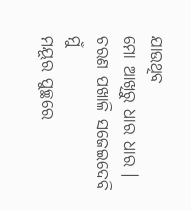ଯାଉଥିବ
ମୋ ଆଖିରୁ ଧାର ଧାର ।
ଚରଣ ପଖାଳି ସଜେଇଦେବି ମୁଁ
ମୟୂର ପୁଚ୍ଛରେ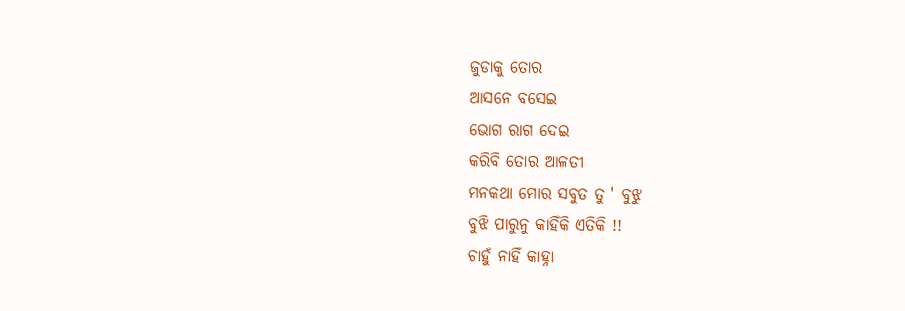ଜୁଡାକୁ ତୋର
ଆସନେ ବସେଇ
ଭୋଗ ରାଗ ଦେଇ
କରିବି ତୋର ଆଳତୀ
ମନକଥା ମୋର ସବୁତ ତୁ ' ବୁଝୁ
ବୁଝି ପାରୁନୁ କାହିଁକି ଏତିକି !!
ଚାହୁଁ ନାହିଁ କାହ୍ନା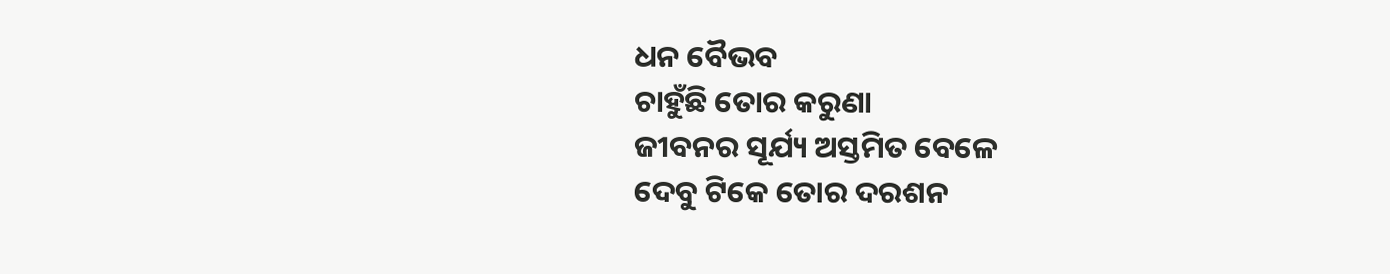ଧନ ବୈଭବ
ଚାହୁଁଛି ତୋର କରୁଣା
ଜୀବନର ସୂର୍ଯ୍ୟ ଅସ୍ତମିତ ବେଳେ
ଦେବୁ ଟିକେ ତୋର ଦରଶନ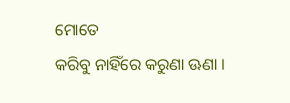ମୋତେ
କରିବୁ ନାହିଁରେ କରୁଣା ଊଣା ।